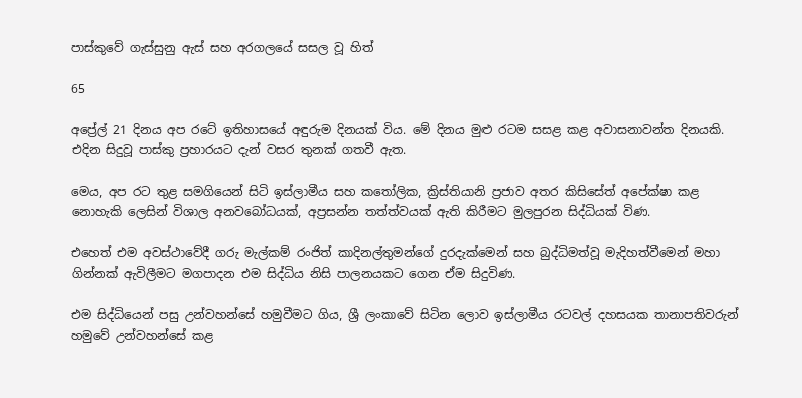පාස්කුවේ ගැස්සුනු ඇස් සහ අරගලයේ සසල වූ හිත්

65

අප්‍රේල් 21 දිනය අප රටේ ඉතිහාසයේ අඳුරුම දිනයක් විය. මේ දිනය මුළු රටම සසළ කළ අවාසනාවන්ත දිනයකි. එදින සිදුවූ පාස්කු ප්‍රහාරයට දැන් වසර තුනක් ගතවී ඇත.

මෙය, අප රට තුළ සමගියෙන් සිටි ඉස්ලාමීය සහ කතෝලික, ක්‍රිස්තියානි ප්‍රජාව අතර කිසිසේත් අපේක්ෂා කළ නොහැකි ලෙසින් විශාල අනවබෝධයක්, අප්‍රසන්න තත්ත්වයක් ඇති කිරීමට මුලපුරන සිද්ධියක් විණ.

එහෙත් එම අවස්ථාවේදී ගරු මැල්කම් රංජිත් කාදිනල්තුමන්ගේ දුරදැක්මෙන් සහ බුද්ධිමත්වූ මැදිහත්වීමෙන් මහා ගින්නක් ඇවිලීමට මගපාදන එම සිද්ධිය නිසි පාලනයකට ගෙන ඒම සිදුවිණ.

එම සිද්ධියෙන් පසු උන්වහන්සේ හමුවීමට ගිය, ශ්‍රී ලංකාවේ සිටින ලොව ඉස්ලාමීය රටවල් දහසයක තානාපතිවරුන් හමුවේ උන්වහන්සේ කළ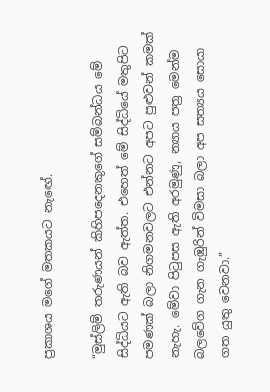ප්‍රකාශය මගේ මතකයට නැඟේ.

“මුස්ලිම් තරුණයන් කිහිපදෙනකුගේ සම්බන්ධය මේ සිද්ධියට ඇති බව ඇත්ත. එහෙත් මේ සිද්ධියේ මතුපිට පමණක් බලා නිගමනවලට එන්නට අපට පුළුවන් කමක් නැහැ. මේවා පිටුපස ඇති අරමුණු, න්‍යාය පත්‍ර මෙන්ම බලවේග ගැන ගැඹුරින් විමසා බලා අප සත්‍යය සොයා ගත යුතු වෙනවා.”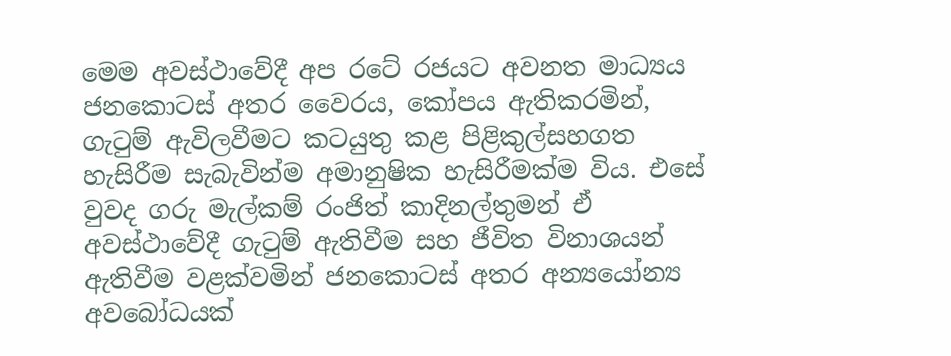මෙම අවස්ථාවේදී අප රටේ රජයට අවනත මාධ්‍යය ජනකොටස් අතර වෛරය, කෝපය ඇතිකරමින්, ගැටුම් ඇවිලවීමට කටයුතු කළ පිළිකුල්සහගත හැසිරීම සැබැවින්ම අමානුෂික හැසිරීමක්ම විය. එසේ වුවද ගරු මැල්කම් රංජිත් කාදිනල්තුමන් ඒ අවස්ථාවේදී ගැටුම් ඇතිවීම සහ ජීවිත විනාශයන් ඇතිවීම වළක්වමින් ජනකොටස් අතර අන්‍යයෝන්‍ය අවබෝධයක්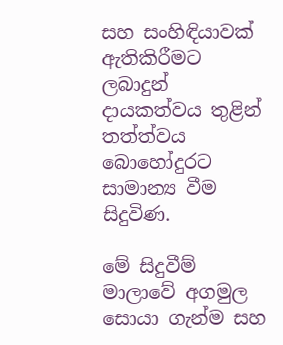සහ සංහිඳියාවක් ඇතිකිරීමට ලබාදුන් දායකත්වය තුළින් තත්ත්වය බොහෝදුරට සාමාන්‍ය වීම සිදුවිණ.

මේ සිදුවීම් මාලාවේ අගමුල සොයා ගැන්ම සහ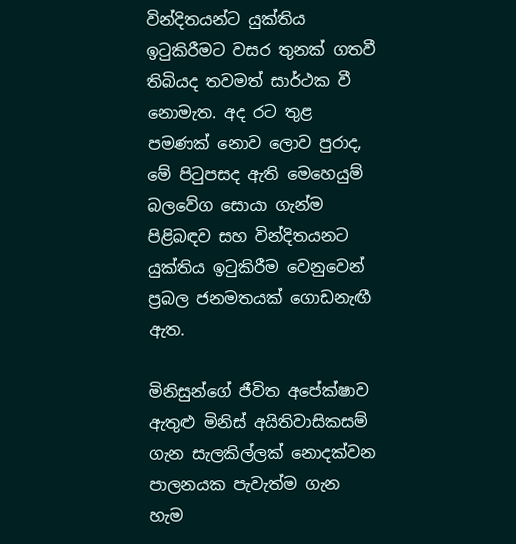වින්දිතයන්ට යුක්තිය ඉටුකිරීමට වසර තුනක් ගතවී තිබියද තවමත් සාර්ථක වී නොමැත. අද රට තුළ පමණක් නොව ලොව පුරාද, මේ පිටුපසද ඇති මෙහෙයුම් බලවේග සොයා ගැන්ම පිළිබඳව සහ වින්දිතයනට යුක්තිය ඉටුකිරීම වෙනුවෙන් ප්‍රබල ජනමතයක් ගොඩනැඟී ඇත.

මිනිසුන්ගේ ජීවිත අපේක්ෂාව ඇතුළු මිනිස් අයිතිවාසිකසම් ගැන සැලකිල්ලක් නොදක්වන පාලනයක පැවැත්ම ගැන හැම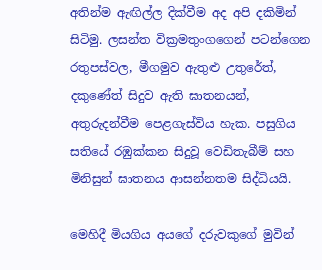අතින්ම ඇඟිල්ල දික්වීම අද අපි දකිමින් සිටිමු. ලසන්ත වික්‍රමතුංගගෙන් පටන්ගෙන රතුපස්වල, මීගමුව ඇතුළු උතුරේත්, දකුණේත් සිදුව ඇති ඝාතනයන්, අතුරුදන්වීම පෙළගැස්විය හැක. පසුගිය සතියේ රඹුක්කන සිදුවූ වෙඩිතැබීම් සහ මිනිසුන් ඝාතනය ආසන්නතම සිද්ධියයි.

මෙහිදී මියගිය අයගේ දරුවකුගේ මුවින්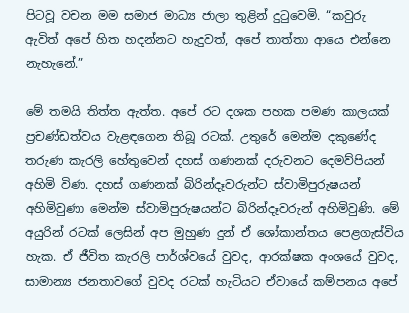පිටවූ වචන මම සමාජ මාධ්‍ය ජාලා තුළින් දුටුවෙමි. “කවුරු ඇවිත් අපේ හිත හදන්නට හැදුවත්, අපේ තාත්තා ආයෙ එන්නෙ නැහැනේ.”

මේ තමයි තිත්ත ඇත්ත. අපේ රට දශක පහක පමණ කාලයක් ප්‍රචණ්ඩත්වය වැළඳගෙන තිබූ රටක්. උතුරේ මෙන්ම දකුණේද තරුණ කැරලි හේතුවෙන් දහස් ගණනක් දරුවනට දෙමව්පියන් අහිමි විණ. දහස් ගණනක් බිරින්දෑවරුන්ට ස්වාමිපුරුෂයන් අහිමිවුණා මෙන්ම ස්වාමිපුරුෂයන්ට බිරින්දෑවරුන් අහිමිවුණි. මේ අයුරින් රටක් ලෙසින් අප මුහුණ දුන් ඒ ශෝකාන්තය පෙළගැස්විය හැක. ඒ ජීවිත කැරලි පාර්ශ්වයේ වුවද, ආරක්ෂක අංශයේ වුවද, සාමාන්‍ය ජනතාවගේ වුවද රටක් හැටියට ඒවායේ කම්පනය අපේ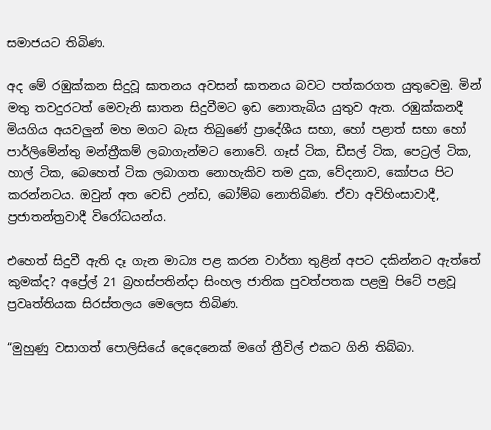සමාජයට තිබිණ.

අද මේ රඹුක්කන සිදුවූ ඝාතනය අවසන් ඝාතනය බවට පත්කරගත යුතුවෙමු. මින් මතු තවදුරටත් මෙවැනි ඝාතන සිදුවීමට ඉඩ නොතැබිය යුතුව ඇත. රඹුක්කනදී මියගිය අයවලුන් මහ මගට බැස තිබුණේ ප්‍රාදේශීය සභා, හෝ පළාත් සභා හෝ පාර්ලිමේන්තු මන්ත්‍රීකම් ලබාගැන්මට නොවේ. ගෑස් ටික, ඩීසල් ටික, පෙට්‍රල් ටික, හාල් ටික, බෙහෙත් ටික ලබාගත නොහැකිව තම දුක, වේදනාව, කෝපය පිට කරන්නටය. ඔවුන් අත වෙඩි උන්ඩ, බෝම්බ නොතිබිණ. ඒවා අවිහිංසාවාදී, ප්‍රජාතන්ත්‍රවාදී විරෝධයන්ය.

එහෙත් සිදුවී ඇති දෑ ගැන මාධ්‍ය පළ කරන වාර්තා තුළින් අපට දකින්නට ඇත්තේ කුමක්ද? අප්‍රේල් 21 බ්‍රහස්පතින්දා සිංහල ජාතික පුවත්පතක පළමු පිටේ පළවූ ප්‍රවෘත්තියක සිරස්තලය මෙලෙස තිබිණ.

“මුහුණු වසාගත් පොලිසියේ දෙදෙනෙක් මගේ ත්‍රීවිල් එකට ගිනි තිබ්බා.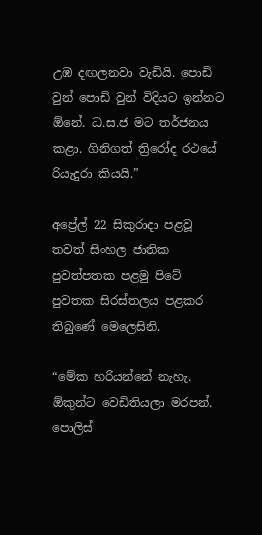උඹ දඟලනවා වැඩියි. පොඩි වුන් පොඩි වුන් විදියට ඉන්නට ඕනේ. ධ.ස.ජ මට තර්ජනය කළා. ගිනිගත් ත්‍රිරෝද රථයේ රියැදුරා කියයි.”

අප්‍රේල් 22 සිකුරාදා පළවූ තවත් සිංහල ජාතික පුවත්පතක පළමු පිටේ පුවතක සිරස්තලය පළකර තිබුණේ මෙලෙසිනි.

“මේක හරියන්නේ නැහැ. ඕකුන්ට වෙඩිතියලා මරපන්. පොලිස්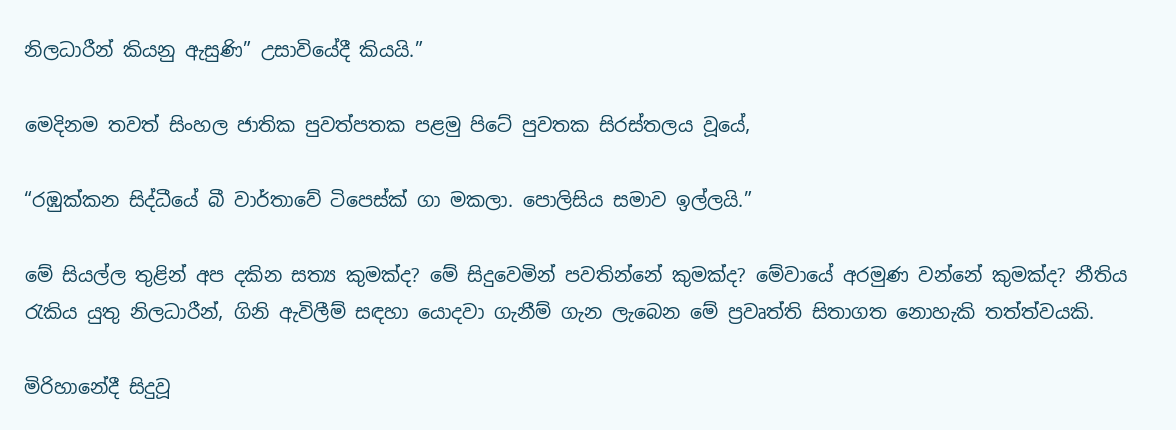නිලධාරීන් කියනු ඇසුණි” උසාවියේදී කියයි.”

මෙදිනම තවත් සිංහල ජාතික පුවත්පතක පළමු පිටේ පුවතක සිරස්තලය වූයේ,

“රඹුක්කන සිද්ධීයේ බී වාර්තාවේ ටිපෙස්ක් ගා මකලා. පොලිසිය සමාව ඉල්ලයි.”

මේ සියල්ල තුළින් අප දකින සත්‍ය කුමක්ද? මේ සිදුවෙමින් පවතින්නේ කුමක්ද? මේවායේ අරමුණ වන්නේ කුමක්ද? නීතිය රැකිය යුතු නිලධාරීන්, ගිනි ඇවිලීම් සඳහා යොදවා ගැනීම් ගැන ලැබෙන මේ ප්‍රවෘත්ති සිතාගත නොහැකි තත්ත්වයකි.

මිරිහානේදී සිදුවූ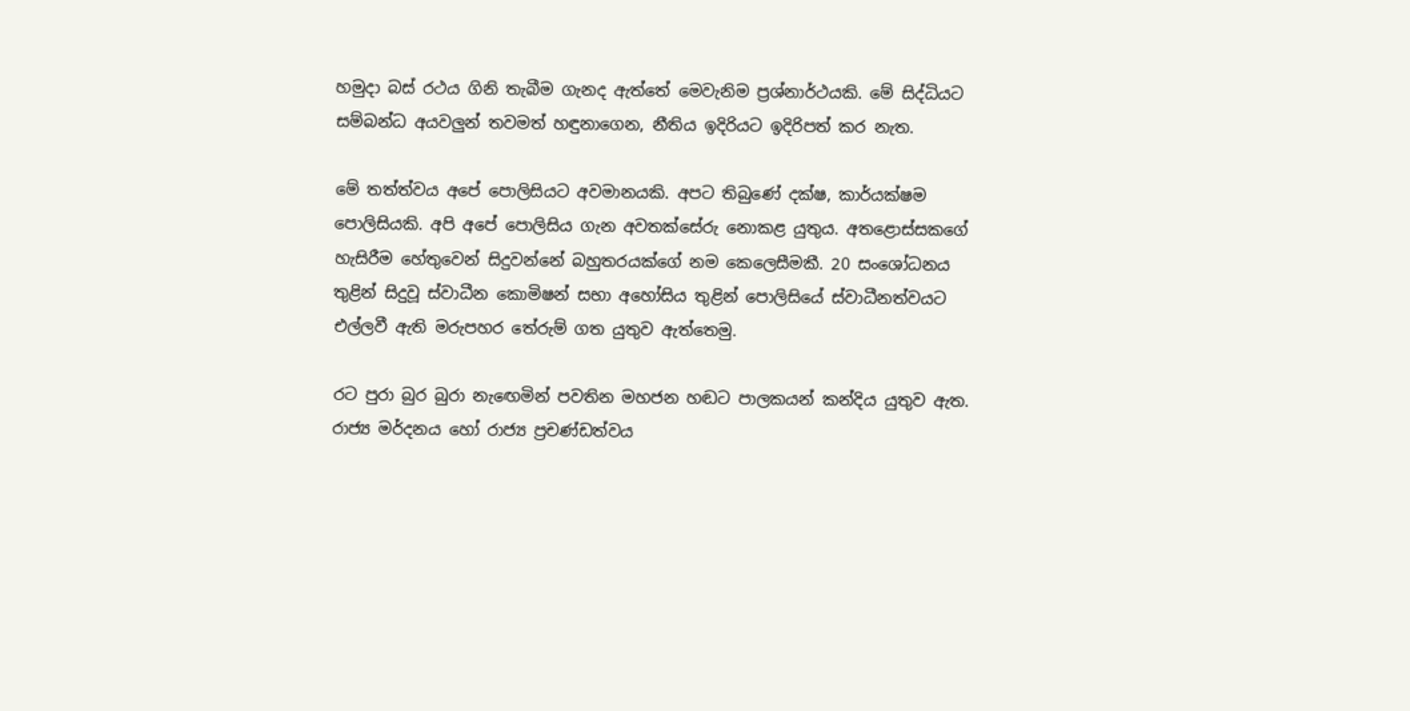හමුදා බස් රථය ගිනි තැබීම ගැනද ඇත්තේ මෙවැනිම ප්‍රශ්නාර්ථයකි. මේ සිද්ධියට සම්බන්ධ අයවලුන් තවමත් හඳුනාගෙන, නීතිය ඉදිරියට ඉදිරිපත් කර නැත.

මේ තත්ත්වය අපේ පොලිසියට අවමානයකි. අපට තිබුණේ දක්ෂ, කාර්යක්ෂම පොලිසියකි. අපි අපේ පොලිසිය ගැන අවතක්සේරු නොකළ යුතුය. අතළොස්සකගේ හැසිරීම හේතුවෙන් සිදුවන්නේ බහුතරයක්ගේ නම කෙලෙසීමකී. 20 සංශෝධනය තුළින් සිදුවූ ස්වාධීන කොමිෂන් සභා අහෝසිය තුළින් පොලිසියේ ස්වාධීනත්වයට එල්ලවී ඇති මරුපහර තේරුම් ගත යුතුව ඇත්තෙමු.

රට පුරා බුර බුරා නැඟෙමින් පවතින මහජන හඬට පාලකයන් කන්දිය යුතුව ඇත. රාජ්‍ය මර්දනය හෝ රාජ්‍ය ප්‍රචණ්ඩත්වය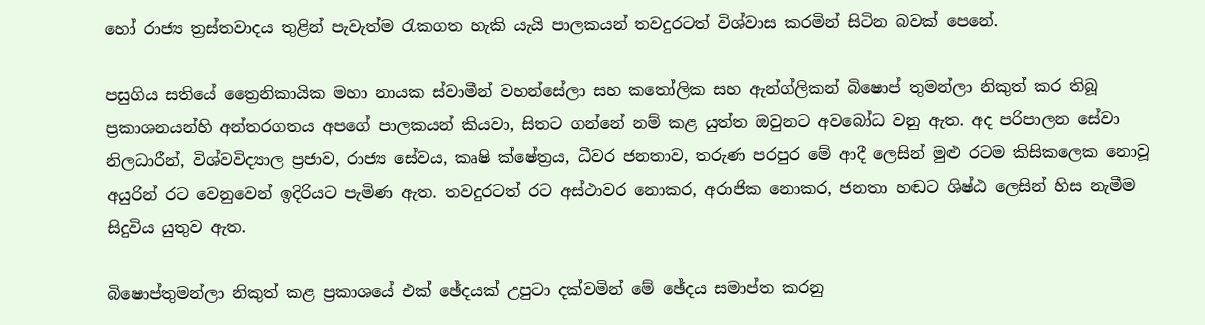හෝ රාජ්‍ය ත්‍රස්තවාදය තුළින් පැවැත්ම රැකගත හැකි යැයි පාලකයන් තවදුරටත් විශ්වාස කරමින් සිටින බවක් පෙනේ.

පසුගිය සතියේ ත්‍රෛනිකායික මහා නායක ස්වාමීන් වහන්සේලා සහ කතෝලික සහ ඇන්ග්ලිකන් බිෂොප් තුමන්ලා නිකුත් කර තිබූ ප්‍රකාශනයන්හි අන්තරගතය අපගේ පාලකයන් කියවා, සිතට ගන්නේ නම් කළ යුත්ත ඔවුනට අවබෝධ වනු ඇත. අද පරිපාලන සේවා නිලධාරීන්, විශ්වවිද්‍යාල ප්‍රජාව, රාජ්‍ය සේවය, කෘෂි ක්ෂේත්‍රය, ධීවර ජනතාව, තරුණ පරපුර මේ ආදී ලෙසින් මුළු රටම කිසිකලෙක නොවූ අයුරින් රට වෙනුවෙන් ඉදිරියට පැමිණ ඇත. තවදුරටත් රට අස්ථාවර නොකර, අරාජික නොකර, ජනතා හඬට ශිෂ්ඨ ලෙසින් හිස නැමීම සිදුවිය යුතුව ඇත.

බිෂොප්තුමන්ලා නිකුත් කළ ප්‍රකාශයේ එක් ඡේදයක් උපුටා දක්වමින් මේ ඡේදය සමාප්ත කරනු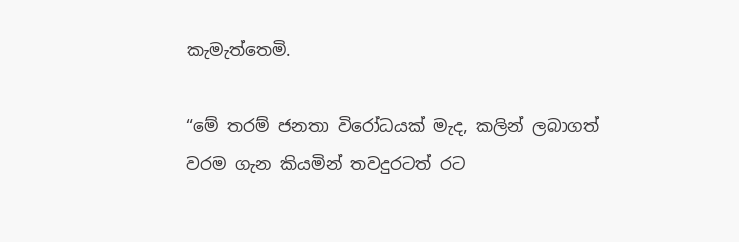කැමැත්තෙමි.

“මේ තරම් ජනතා විරෝධයක් මැද, කලින් ලබාගත් වරම ගැන කියමින් තවදුරටත් රට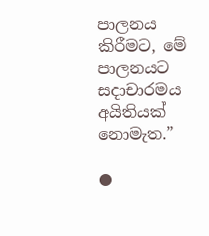පාලනය කිරීමට, මේ පාලනයට සදාචාරමය අයිතියක් නොමැත.”

●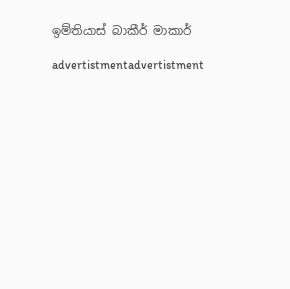ඉම්තියාස් බාකීර් මාකාර්

advertistmentadvertistment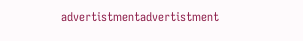advertistmentadvertistment